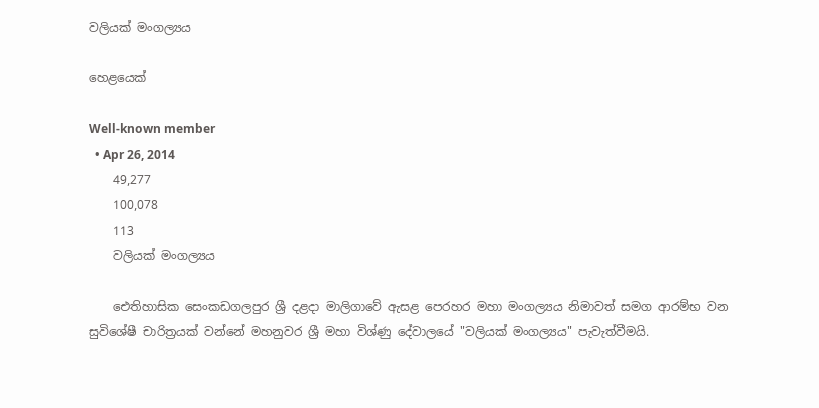වලියක් මංගල්‍යය

හෙළයෙක්

Well-known member
  • Apr 26, 2014
    49,277
    100,078
    113
    වලියක් මංගල්‍යය

    ඓතිහාසික සෙංකඩගලපුර ශ්‍රී දළදා මාලිගාවේ ඇසළ පෙරහර මහා මංගල්‍යය නිමාවත් සමග ආරම්භ වන සුවිශේෂී චාරිත්‍රයක් වන්නේ මහනුවර ශ්‍රී මහා විශ්ණු දේවාලයේ "වලියක් මංගල්‍යය" පැවැත්වීමයි.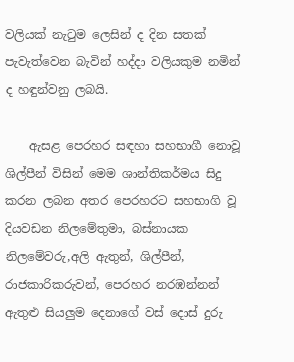වලියක් නැටුම ලෙසින් ද දින සතක් පැවැත්වෙන බැවින් හද්දා වලියකුම නමින් ද හඳුන්වනු ලබයි.

    ඇසළ පෙරහර සඳහා සහභාගී නොවූ ශිල්පීන් විසින් මෙම ශාන්තිකර්මය සිදු කරන ලබන අතර පෙරහරට සහභාගි වූ දියවඩන නිලමේතුමා, බස්නායක නිලමේවරු,අලි ඇතුන්, ශිල්පීන්, රාජකාරිකරුවන්, පෙරහර නරඹන්නන් ඇතුළු සියලුම දෙනාගේ වස් දොස් දුරු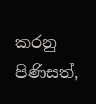කරනු පිණිසත්,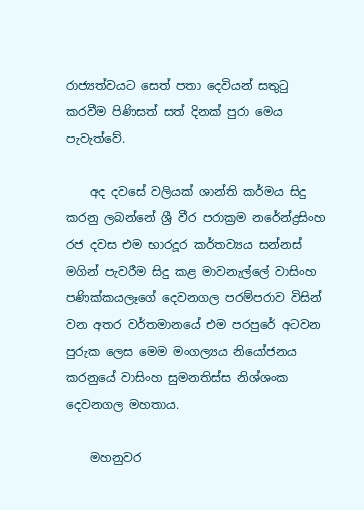රාජ්‍යත්වයට සෙත් පතා දෙවියන් සතුටු කරවීම පිණිසත් සත් දිනක් පුරා මෙය පැවැත්වේ.

    අද දවසේ වලියක් ශාන්ති කර්මය සිදු කරනු ලබන්නේ ශ්‍රී වීර පරාක්‍රම නරේන්ද්‍රසිංහ රජ දවස එම භාරදූර කර්තව්‍යය සන්නස් මගින් පැවරීම සිදු කළ මාවනැල්ලේ වාසිංහ පණික්කයලෑගේ දෙවනගල පරම්පරාව විසින් වන අතර වර්තමානයේ එම පරපුරේ අටවන පුරුක ලෙස මෙම මංගල්‍යය නියෝජනය කරනුයේ වාසිංහ සුමනතිස්ස නිශ්ශංක දෙවනගල මහතාය.

    මහනුවර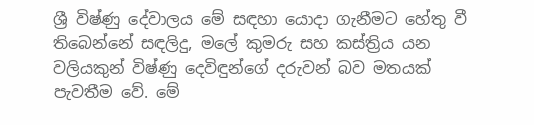ශ්‍රී විෂ්ණු දේවාලය මේ සඳහා යොදා ගැනීමට හේතු වී තිබෙන්නේ සඳලිදු, මලේ කුමරු සහ කස්ත්‍රිය යන වලියකුන් විෂ්ණු දෙවිඳුන්ගේ දරුවන් බව මතයක් පැවතීම වේ. මේ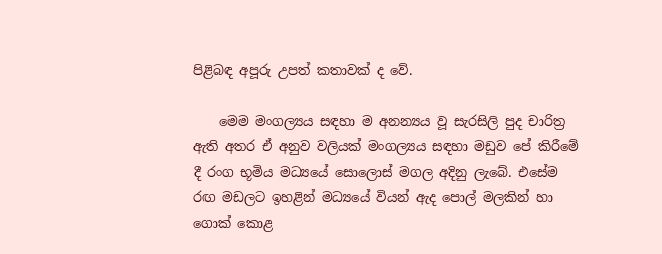පිළිබඳ අපූරු උපත් කතාවක් ද වේ.

    මෙම මංගල්‍යය සඳහා ම අනන්‍යය වූ සැරසිලි පුද චාරිත්‍ර ඇති අතර ඒ අනුව වලියක් මංගල්‍යය සඳහා මඩුව පේ කිරීමේ දී රංග භූමිය මධ්‍යයේ සොලොස් මගල අදිනු ලැබේ. එසේම රඟ මඩලට ඉහළින් මධ්‍යයේ වියන් ඇද පොල් මලකින් හා ගොක් කොළ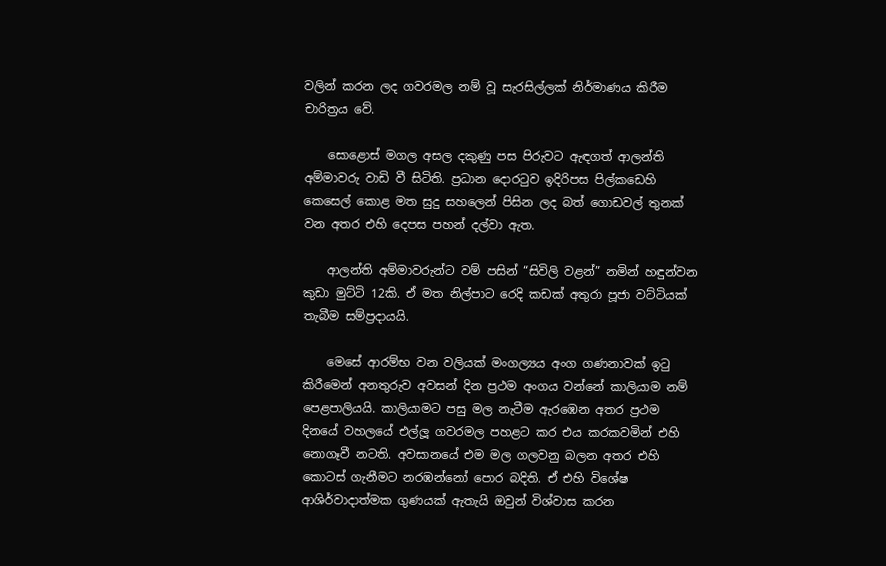වලින් කරන ලද ගවරමල නම් වූ සැරසිල්ලක් නිර්මාණය කිරීම චාරිත්‍රය වේ.

    සොළොස් මගල අසල දකුණු පස පිරුවට ඇඳගත් ආලන්ති අම්මාවරු වාඩි වී සිටිති. ප්‍රධාන දොරටුව ඉදිරිපස පිල්කඩෙහි කෙසෙල් කොළ මත සුදු සහලෙන් පිසින ලද බත් ගොඩවල් තුනක් වන අතර එහි දෙපස පහන් දල්වා ඇත.

    ආලන්ති අම්මාවරුන්ට වම් පසින් “සිවිලි වළන්” නමින් හඳුන්වන කුඩා මුට්ටි 12කි. ඒ මත නිල්පාට රෙදි කඩක් අතුරා පූජා වට්ටියක් තැබීම සම්ප්‍රදායයි.

    මෙසේ ආරම්භ වන වලියක් මංගල්‍යය අංග ගණනාවක් ඉටු කිරීමෙන් අනතුරුව අවසන් දින ප්‍රථම අංගය වන්නේ කාලියාම නම් පෙළපාලියයි. කාලියාමට පසු මල නැටීම ඇරඹෙන අතර ප්‍රථම දිනයේ වහලයේ එල්ලූ ගවරමල පහළට කර එය කරකවමින් එහි නොගෑවී නටති. අවසානයේ එම මල ගලවනු බලන අතර එහි කොටස් ගැනීමට නරඹන්නෝ පොර බදිති. ඒ එහි විශේෂ ආශිර්වාදාත්මක ගුණයක් ඇතැයි ඔවුන් විශ්වාස කරන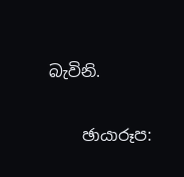බැවිනි.

    ඡායාරූප: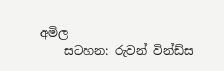අමිල
    සටහන: රුවන් වින්ඩ්ස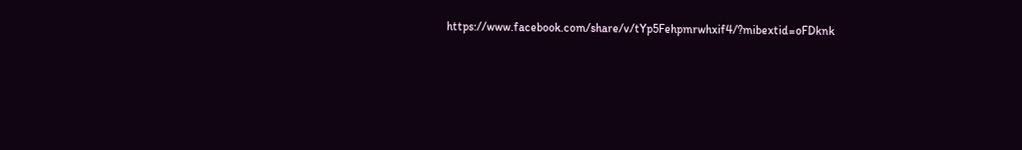https://www.facebook.com/share/v/tYp5Fehpmrwhxif4/?mibextid=oFDknk